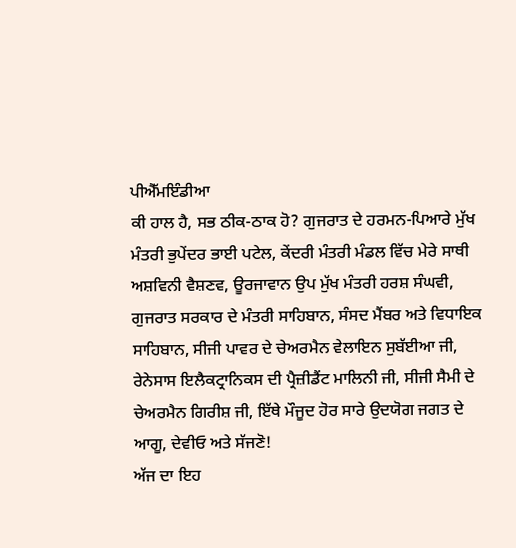ਪੀਐੱਮਇੰਡੀਆ
ਕੀ ਹਾਲ ਹੈ, ਸਭ ਠੀਕ-ਠਾਕ ਹੋ? ਗੁਜਰਾਤ ਦੇ ਹਰਮਨ-ਪਿਆਰੇ ਮੁੱਖ ਮੰਤਰੀ ਭੁਪੇਂਦਰ ਭਾਈ ਪਟੇਲ, ਕੇਂਦਰੀ ਮੰਤਰੀ ਮੰਡਲ ਵਿੱਚ ਮੇਰੇ ਸਾਥੀ ਅਸ਼ਵਿਨੀ ਵੈਸ਼ਣਵ, ਊਰਜਾਵਾਨ ਉਪ ਮੁੱਖ ਮੰਤਰੀ ਹਰਸ਼ ਸੰਘਵੀ, ਗੁਜਰਾਤ ਸਰਕਾਰ ਦੇ ਮੰਤਰੀ ਸਾਹਿਬਾਨ, ਸੰਸਦ ਮੈਂਬਰ ਅਤੇ ਵਿਧਾਇਕ ਸਾਹਿਬਾਨ, ਸੀਜੀ ਪਾਵਰ ਦੇ ਚੇਅਰਮੈਨ ਵੇਲਾਇਨ ਸੁਬੱਈਆ ਜੀ, ਰੇਨੇਸਾਸ ਇਲੈਕਟ੍ਰਾਨਿਕਸ ਦੀ ਪ੍ਰੈਜ਼ੀਡੈਂਟ ਮਾਲਿਨੀ ਜੀ, ਸੀਜੀ ਸੈਮੀ ਦੇ ਚੇਅਰਮੈਨ ਗਿਰੀਸ਼ ਜੀ, ਇੱਥੇ ਮੌਜੂਦ ਹੋਰ ਸਾਰੇ ਉਦਯੋਗ ਜਗਤ ਦੇ ਆਗੂ, ਦੇਵੀਓ ਅਤੇ ਸੱਜਣੋ!
ਅੱਜ ਦਾ ਇਹ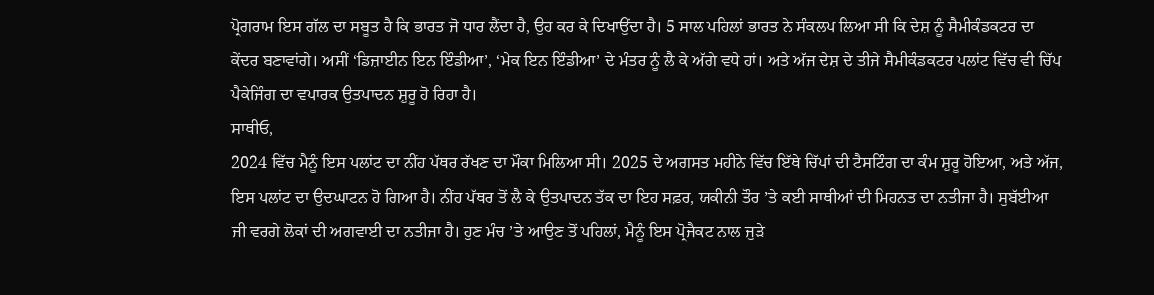ਪ੍ਰੋਗਰਾਮ ਇਸ ਗੱਲ ਦਾ ਸਬੂਤ ਹੈ ਕਿ ਭਾਰਤ ਜੋ ਧਾਰ ਲੈਂਦਾ ਹੈ, ਉਹ ਕਰ ਕੇ ਦਿਖਾਉਂਦਾ ਹੈ। 5 ਸਾਲ ਪਹਿਲਾਂ ਭਾਰਤ ਨੇ ਸੰਕਲਪ ਲਿਆ ਸੀ ਕਿ ਦੇਸ਼ ਨੂੰ ਸੈਮੀਕੰਡਕਟਰ ਦਾ ਕੇਂਦਰ ਬਣਾਵਾਂਗੇ। ਅਸੀਂ ‘ਡਿਜ਼ਾਈਨ ਇਨ ਇੰਡੀਆ’, ‘ਮੇਕ ਇਨ ਇੰਡੀਆ’ ਦੇ ਮੰਤਰ ਨੂੰ ਲੈ ਕੇ ਅੱਗੇ ਵਧੇ ਹਾਂ। ਅਤੇ ਅੱਜ ਦੇਸ਼ ਦੇ ਤੀਜੇ ਸੈਮੀਕੰਡਕਟਰ ਪਲਾਂਟ ਵਿੱਚ ਵੀ ਚਿੱਪ ਪੈਕੇਜਿੰਗ ਦਾ ਵਪਾਰਕ ਉਤਪਾਦਨ ਸ਼ੁਰੂ ਹੋ ਰਿਹਾ ਹੈ।
ਸਾਥੀਓ,
2024 ਵਿੱਚ ਮੈਨੂੰ ਇਸ ਪਲਾਂਟ ਦਾ ਨੀਂਹ ਪੱਥਰ ਰੱਖਣ ਦਾ ਮੌਕਾ ਮਿਲਿਆ ਸੀ। 2025 ਦੇ ਅਗਸਤ ਮਹੀਨੇ ਵਿੱਚ ਇੱਥੇ ਚਿੱਪਾਂ ਦੀ ਟੈਸਟਿੰਗ ਦਾ ਕੰਮ ਸ਼ੁਰੂ ਹੋਇਆ, ਅਤੇ ਅੱਜ, ਇਸ ਪਲਾਂਟ ਦਾ ਉਦਘਾਟਨ ਹੋ ਗਿਆ ਹੈ। ਨੀਂਹ ਪੱਥਰ ਤੋਂ ਲੈ ਕੇ ਉਤਪਾਦਨ ਤੱਕ ਦਾ ਇਹ ਸਫ਼ਰ, ਯਕੀਨੀ ਤੌਰ ’ਤੇ ਕਈ ਸਾਥੀਆਂ ਦੀ ਮਿਹਨਤ ਦਾ ਨਤੀਜਾ ਹੈ। ਸੁਬੱਈਆ ਜੀ ਵਰਗੇ ਲੋਕਾਂ ਦੀ ਅਗਵਾਈ ਦਾ ਨਤੀਜਾ ਹੈ। ਹੁਣ ਮੰਚ ’ਤੇ ਆਉਣ ਤੋਂ ਪਹਿਲਾਂ, ਮੈਨੂੰ ਇਸ ਪ੍ਰੋਜੈਕਟ ਨਾਲ ਜੁੜੇ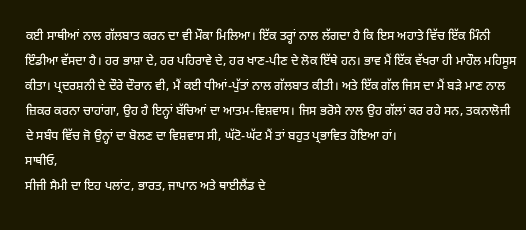ਕਈ ਸਾਥੀਆਂ ਨਾਲ ਗੱਲਬਾਤ ਕਰਨ ਦਾ ਵੀ ਮੌਕਾ ਮਿਲਿਆ। ਇੱਕ ਤਰ੍ਹਾਂ ਨਾਲ ਲੱਗਦਾ ਹੈ ਕਿ ਇਸ ਅਹਾਤੇ ਵਿੱਚ ਇੱਕ ਮਿੰਨੀ ਇੰਡੀਆ ਵੱਸਦਾ ਹੈ। ਹਰ ਭਾਸ਼ਾ ਦੇ, ਹਰ ਪਹਿਰਾਵੇ ਦੇ, ਹਰ ਖਾਣ-ਪੀਣ ਦੇ ਲੋਕ ਇੱਥੇ ਹਨ। ਭਾਵ ਮੈਂ ਇੱਕ ਵੱਖਰਾ ਹੀ ਮਾਹੌਲ ਮਹਿਸੂਸ ਕੀਤਾ। ਪ੍ਰਦਰਸ਼ਨੀ ਦੇ ਦੌਰੇ ਦੌਰਾਨ ਵੀ, ਮੈਂ ਕਈ ਧੀਆਂ-ਪੁੱਤਾਂ ਨਾਲ ਗੱਲਬਾਤ ਕੀਤੀ। ਅਤੇ ਇੱਕ ਗੱਲ ਜਿਸ ਦਾ ਮੈਂ ਬੜੇ ਮਾਣ ਨਾਲ ਜ਼ਿਕਰ ਕਰਨਾ ਚਾਹਾਂਗਾ, ਉਹ ਹੈ ਇਨ੍ਹਾਂ ਬੱਚਿਆਂ ਦਾ ਆਤਮ-ਵਿਸ਼ਵਾਸ। ਜਿਸ ਭਰੋਸੇ ਨਾਲ ਉਹ ਗੱਲਾਂ ਕਰ ਰਹੇ ਸਨ, ਤਕਨਾਲੋਜੀ ਦੇ ਸਬੰਧ ਵਿੱਚ ਜੋ ਉਨ੍ਹਾਂ ਦਾ ਬੋਲਣ ਦਾ ਵਿਸ਼ਵਾਸ ਸੀ, ਘੱਟੋ-ਘੱਟ ਮੈਂ ਤਾਂ ਬਹੁਤ ਪ੍ਰਭਾਵਿਤ ਹੋਇਆ ਹਾਂ।
ਸਾਥੀਓ,
ਸੀਜੀ ਸੈਮੀ ਦਾ ਇਹ ਪਲਾਂਟ, ਭਾਰਤ, ਜਾਪਾਨ ਅਤੇ ਥਾਈਲੈਂਡ ਦੇ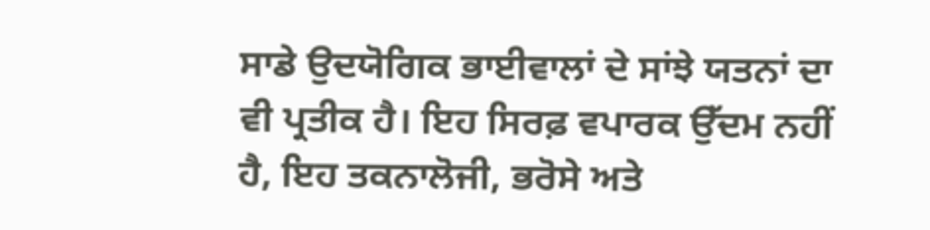ਸਾਡੇ ਉਦਯੋਗਿਕ ਭਾਈਵਾਲਾਂ ਦੇ ਸਾਂਝੇ ਯਤਨਾਂ ਦਾ ਵੀ ਪ੍ਰਤੀਕ ਹੈ। ਇਹ ਸਿਰਫ਼ ਵਪਾਰਕ ਉੱਦਮ ਨਹੀਂ ਹੈ, ਇਹ ਤਕਨਾਲੋਜੀ, ਭਰੋਸੇ ਅਤੇ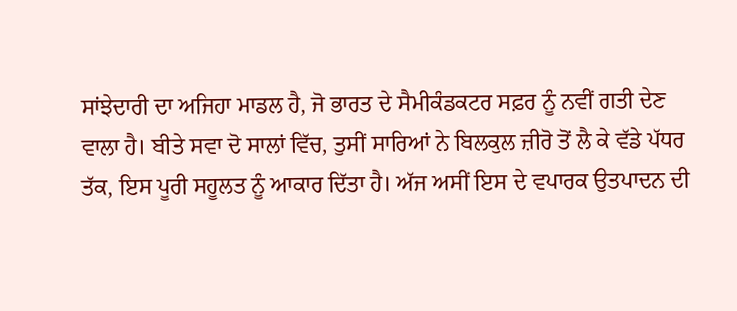ਸਾਂਝੇਦਾਰੀ ਦਾ ਅਜਿਹਾ ਮਾਡਲ ਹੈ, ਜੋ ਭਾਰਤ ਦੇ ਸੈਮੀਕੰਡਕਟਰ ਸਫ਼ਰ ਨੂੰ ਨਵੀਂ ਗਤੀ ਦੇਣ ਵਾਲਾ ਹੈ। ਬੀਤੇ ਸਵਾ ਦੋ ਸਾਲਾਂ ਵਿੱਚ, ਤੁਸੀਂ ਸਾਰਿਆਂ ਨੇ ਬਿਲਕੁਲ ਜ਼ੀਰੋ ਤੋਂ ਲੈ ਕੇ ਵੱਡੇ ਪੱਧਰ ਤੱਕ, ਇਸ ਪੂਰੀ ਸਹੂਲਤ ਨੂੰ ਆਕਾਰ ਦਿੱਤਾ ਹੈ। ਅੱਜ ਅਸੀਂ ਇਸ ਦੇ ਵਪਾਰਕ ਉਤਪਾਦਨ ਦੀ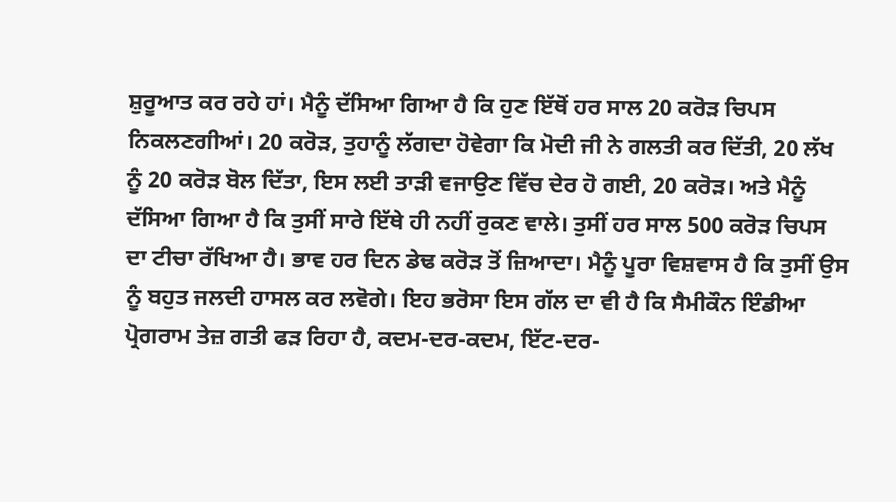ਸ਼ੁਰੂਆਤ ਕਰ ਰਹੇ ਹਾਂ। ਮੈਨੂੰ ਦੱਸਿਆ ਗਿਆ ਹੈ ਕਿ ਹੁਣ ਇੱਥੋਂ ਹਰ ਸਾਲ 20 ਕਰੋੜ ਚਿਪਸ ਨਿਕਲਣਗੀਆਂ। 20 ਕਰੋੜ, ਤੁਹਾਨੂੰ ਲੱਗਦਾ ਹੋਵੇਗਾ ਕਿ ਮੋਦੀ ਜੀ ਨੇ ਗਲਤੀ ਕਰ ਦਿੱਤੀ, 20 ਲੱਖ ਨੂੰ 20 ਕਰੋੜ ਬੋਲ ਦਿੱਤਾ, ਇਸ ਲਈ ਤਾੜੀ ਵਜਾਉਣ ਵਿੱਚ ਦੇਰ ਹੋ ਗਈ, 20 ਕਰੋੜ। ਅਤੇ ਮੈਨੂੰ ਦੱਸਿਆ ਗਿਆ ਹੈ ਕਿ ਤੁਸੀਂ ਸਾਰੇ ਇੱਥੇ ਹੀ ਨਹੀਂ ਰੁਕਣ ਵਾਲੇ। ਤੁਸੀਂ ਹਰ ਸਾਲ 500 ਕਰੋੜ ਚਿਪਸ ਦਾ ਟੀਚਾ ਰੱਖਿਆ ਹੈ। ਭਾਵ ਹਰ ਦਿਨ ਡੇਢ ਕਰੋੜ ਤੋਂ ਜ਼ਿਆਦਾ। ਮੈਨੂੰ ਪੂਰਾ ਵਿਸ਼ਵਾਸ ਹੈ ਕਿ ਤੁਸੀਂ ਉਸ ਨੂੰ ਬਹੁਤ ਜਲਦੀ ਹਾਸਲ ਕਰ ਲਵੋਗੇ। ਇਹ ਭਰੋਸਾ ਇਸ ਗੱਲ ਦਾ ਵੀ ਹੈ ਕਿ ਸੈਮੀਕੌਨ ਇੰਡੀਆ ਪ੍ਰੋਗਰਾਮ ਤੇਜ਼ ਗਤੀ ਫੜ ਰਿਹਾ ਹੈ, ਕਦਮ-ਦਰ-ਕਦਮ, ਇੱਟ-ਦਰ-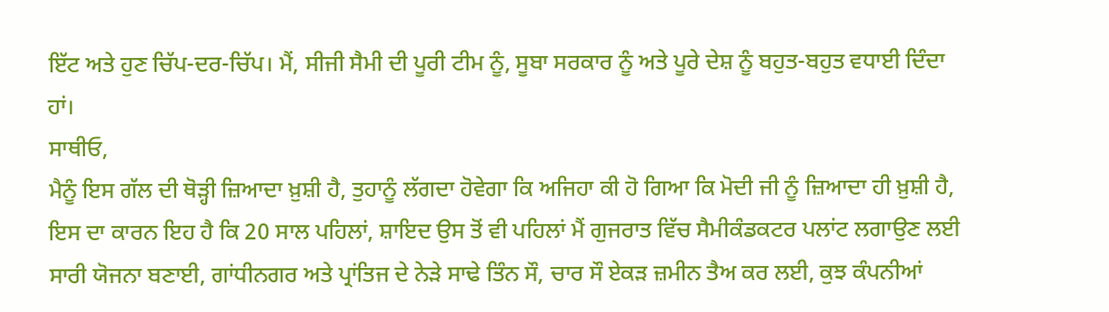ਇੱਟ ਅਤੇ ਹੁਣ ਚਿੱਪ-ਦਰ-ਚਿੱਪ। ਮੈਂ, ਸੀਜੀ ਸੈਮੀ ਦੀ ਪੂਰੀ ਟੀਮ ਨੂੰ, ਸੂਬਾ ਸਰਕਾਰ ਨੂੰ ਅਤੇ ਪੂਰੇ ਦੇਸ਼ ਨੂੰ ਬਹੁਤ-ਬਹੁਤ ਵਧਾਈ ਦਿੰਦਾ ਹਾਂ।
ਸਾਥੀਓ,
ਮੈਨੂੰ ਇਸ ਗੱਲ ਦੀ ਥੋੜ੍ਹੀ ਜ਼ਿਆਦਾ ਖ਼ੁਸ਼ੀ ਹੈ, ਤੁਹਾਨੂੰ ਲੱਗਦਾ ਹੋਵੇਗਾ ਕਿ ਅਜਿਹਾ ਕੀ ਹੋ ਗਿਆ ਕਿ ਮੋਦੀ ਜੀ ਨੂੰ ਜ਼ਿਆਦਾ ਹੀ ਖ਼ੁਸ਼ੀ ਹੈ, ਇਸ ਦਾ ਕਾਰਨ ਇਹ ਹੈ ਕਿ 20 ਸਾਲ ਪਹਿਲਾਂ, ਸ਼ਾਇਦ ਉਸ ਤੋਂ ਵੀ ਪਹਿਲਾਂ ਮੈਂ ਗੁਜਰਾਤ ਵਿੱਚ ਸੈਮੀਕੰਡਕਟਰ ਪਲਾਂਟ ਲਗਾਉਣ ਲਈ ਸਾਰੀ ਯੋਜਨਾ ਬਣਾਈ, ਗਾਂਧੀਨਗਰ ਅਤੇ ਪ੍ਰਾਂਤਿਜ ਦੇ ਨੇੜੇ ਸਾਢੇ ਤਿੰਨ ਸੌ, ਚਾਰ ਸੌ ਏਕੜ ਜ਼ਮੀਨ ਤੈਅ ਕਰ ਲਈ, ਕੁਝ ਕੰਪਨੀਆਂ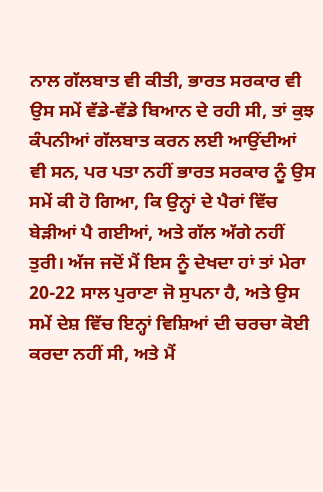ਨਾਲ ਗੱਲਬਾਤ ਵੀ ਕੀਤੀ, ਭਾਰਤ ਸਰਕਾਰ ਵੀ ਉਸ ਸਮੇਂ ਵੱਡੇ-ਵੱਡੇ ਬਿਆਨ ਦੇ ਰਹੀ ਸੀ, ਤਾਂ ਕੁਝ ਕੰਪਨੀਆਂ ਗੱਲਬਾਤ ਕਰਨ ਲਈ ਆਉਂਦੀਆਂ ਵੀ ਸਨ, ਪਰ ਪਤਾ ਨਹੀਂ ਭਾਰਤ ਸਰਕਾਰ ਨੂੰ ਉਸ ਸਮੇਂ ਕੀ ਹੋ ਗਿਆ, ਕਿ ਉਨ੍ਹਾਂ ਦੇ ਪੈਰਾਂ ਵਿੱਚ ਬੇੜੀਆਂ ਪੈ ਗਈਆਂ, ਅਤੇ ਗੱਲ ਅੱਗੇ ਨਹੀਂ ਤੁਰੀ। ਅੱਜ ਜਦੋਂ ਮੈਂ ਇਸ ਨੂੰ ਦੇਖਦਾ ਹਾਂ ਤਾਂ ਮੇਰਾ 20-22 ਸਾਲ ਪੁਰਾਣਾ ਜੋ ਸੁਪਨਾ ਹੈ, ਅਤੇ ਉਸ ਸਮੇਂ ਦੇਸ਼ ਵਿੱਚ ਇਨ੍ਹਾਂ ਵਿਸ਼ਿਆਂ ਦੀ ਚਰਚਾ ਕੋਈ ਕਰਦਾ ਨਹੀਂ ਸੀ, ਅਤੇ ਮੈਂ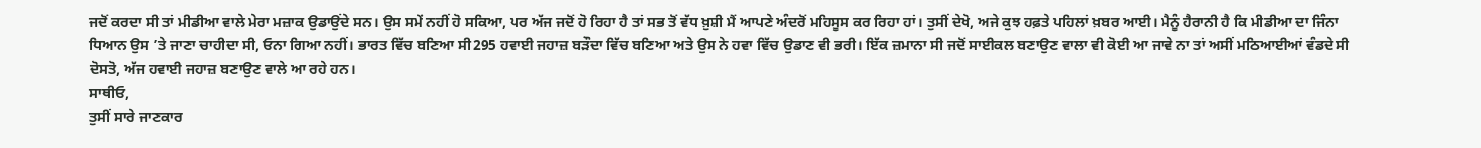ਜਦੋਂ ਕਰਦਾ ਸੀ ਤਾਂ ਮੀਡੀਆ ਵਾਲੇ ਮੇਰਾ ਮਜ਼ਾਕ ਉਡਾਉਂਦੇ ਸਨ। ਉਸ ਸਮੇਂ ਨਹੀਂ ਹੋ ਸਕਿਆ, ਪਰ ਅੱਜ ਜਦੋਂ ਹੋ ਰਿਹਾ ਹੈ ਤਾਂ ਸਭ ਤੋਂ ਵੱਧ ਖ਼ੁਸ਼ੀ ਮੈਂ ਆਪਣੇ ਅੰਦਰੋਂ ਮਹਿਸੂਸ ਕਰ ਰਿਹਾ ਹਾਂ। ਤੁਸੀਂ ਦੇਖੋ, ਅਜੇ ਕੁਝ ਹਫ਼ਤੇ ਪਹਿਲਾਂ ਖ਼ਬਰ ਆਈ। ਮੈਨੂੰ ਹੈਰਾਨੀ ਹੈ ਕਿ ਮੀਡੀਆ ਦਾ ਜਿੰਨਾ ਧਿਆਨ ਉਸ ’ਤੇ ਜਾਣਾ ਚਾਹੀਦਾ ਸੀ, ਓਨਾ ਗਿਆ ਨਹੀਂ। ਭਾਰਤ ਵਿੱਚ ਬਣਿਆ ਸੀ295 ਹਵਾਈ ਜਹਾਜ਼ ਬੜੌਦਾ ਵਿੱਚ ਬਣਿਆ ਅਤੇ ਉਸ ਨੇ ਹਵਾ ਵਿੱਚ ਉਡਾਣ ਵੀ ਭਰੀ। ਇੱਕ ਜ਼ਮਾਨਾ ਸੀ ਜਦੋਂ ਸਾਈਕਲ ਬਣਾਉਣ ਵਾਲਾ ਵੀ ਕੋਈ ਆ ਜਾਵੇ ਨਾ ਤਾਂ ਅਸੀਂ ਮਠਿਆਈਆਂ ਵੰਡਦੇ ਸੀ ਦੋਸਤੋ, ਅੱਜ ਹਵਾਈ ਜਹਾਜ਼ ਬਣਾਉਣ ਵਾਲੇ ਆ ਰਹੇ ਹਨ।
ਸਾਥੀਓ,
ਤੁਸੀਂ ਸਾਰੇ ਜਾਣਕਾਰ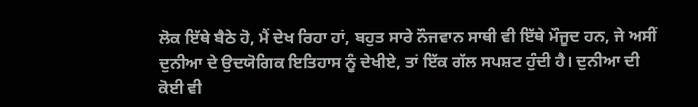ਲੋਕ ਇੱਥੇ ਬੈਠੇ ਹੋ, ਮੈਂ ਦੇਖ ਰਿਹਾ ਹਾਂ, ਬਹੁਤ ਸਾਰੇ ਨੌਜਵਾਨ ਸਾਥੀ ਵੀ ਇੱਥੇ ਮੌਜੂਦ ਹਨ, ਜੇ ਅਸੀਂ ਦੁਨੀਆ ਦੇ ਉਦਯੋਗਿਕ ਇਤਿਹਾਸ ਨੂੰ ਦੇਖੀਏ, ਤਾਂ ਇੱਕ ਗੱਲ ਸਪਸ਼ਟ ਹੁੰਦੀ ਹੈ। ਦੁਨੀਆ ਦੀ ਕੋਈ ਵੀ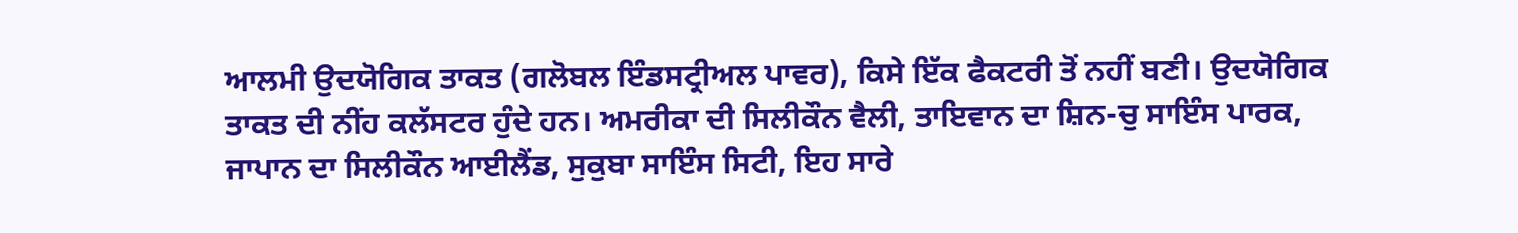ਆਲਮੀ ਉਦਯੋਗਿਕ ਤਾਕਤ (ਗਲੋਬਲ ਇੰਡਸਟ੍ਰੀਅਲ ਪਾਵਰ), ਕਿਸੇ ਇੱਕ ਫੈਕਟਰੀ ਤੋਂ ਨਹੀਂ ਬਣੀ। ਉਦਯੋਗਿਕ ਤਾਕਤ ਦੀ ਨੀਂਹ ਕਲੱਸਟਰ ਹੁੰਦੇ ਹਨ। ਅਮਰੀਕਾ ਦੀ ਸਿਲੀਕੌਨ ਵੈਲੀ, ਤਾਇਵਾਨ ਦਾ ਸ਼ਿਨ-ਚੁ ਸਾਇੰਸ ਪਾਰਕ, ਜਾਪਾਨ ਦਾ ਸਿਲੀਕੌਨ ਆਈਲੈਂਡ, ਸੁਕੁਬਾ ਸਾਇੰਸ ਸਿਟੀ, ਇਹ ਸਾਰੇ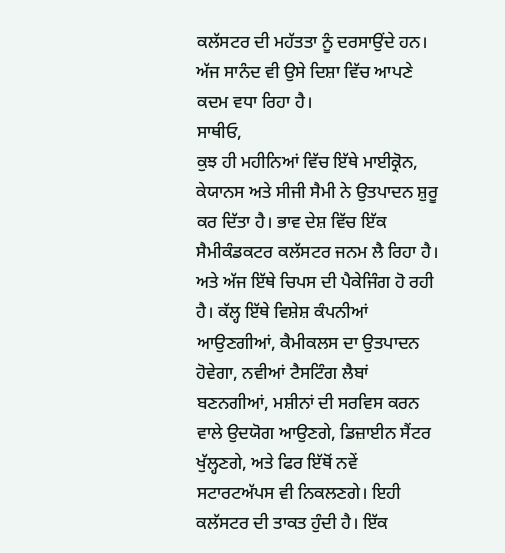ਕਲੱਸਟਰ ਦੀ ਮਹੱਤਤਾ ਨੂੰ ਦਰਸਾਉਂਦੇ ਹਨ। ਅੱਜ ਸਾਨੰਦ ਵੀ ਉਸੇ ਦਿਸ਼ਾ ਵਿੱਚ ਆਪਣੇ ਕਦਮ ਵਧਾ ਰਿਹਾ ਹੈ।
ਸਾਥੀਓ,
ਕੁਝ ਹੀ ਮਹੀਨਿਆਂ ਵਿੱਚ ਇੱਥੇ ਮਾਈਕ੍ਰੋਨ, ਕੇਯਾਨਸ ਅਤੇ ਸੀਜੀ ਸੈਮੀ ਨੇ ਉਤਪਾਦਨ ਸ਼ੁਰੂ ਕਰ ਦਿੱਤਾ ਹੈ। ਭਾਵ ਦੇਸ਼ ਵਿੱਚ ਇੱਕ ਸੈਮੀਕੰਡਕਟਰ ਕਲੱਸਟਰ ਜਨਮ ਲੈ ਰਿਹਾ ਹੈ। ਅਤੇ ਅੱਜ ਇੱਥੇ ਚਿਪਸ ਦੀ ਪੈਕੇਜਿੰਗ ਹੋ ਰਹੀ ਹੈ। ਕੱਲ੍ਹ ਇੱਥੇ ਵਿਸ਼ੇਸ਼ ਕੰਪਨੀਆਂ ਆਉਣਗੀਆਂ, ਕੈਮੀਕਲਸ ਦਾ ਉਤਪਾਦਨ ਹੋਵੇਗਾ, ਨਵੀਆਂ ਟੈਸਟਿੰਗ ਲੈਬਾਂ ਬਣਨਗੀਆਂ, ਮਸ਼ੀਨਾਂ ਦੀ ਸਰਵਿਸ ਕਰਨ ਵਾਲੇ ਉਦਯੋਗ ਆਉਣਗੇ, ਡਿਜ਼ਾਈਨ ਸੈਂਟਰ ਖੁੱਲ੍ਹਣਗੇ, ਅਤੇ ਫਿਰ ਇੱਥੋਂ ਨਵੇਂ ਸਟਾਰਟਅੱਪਸ ਵੀ ਨਿਕਲਣਗੇ। ਇਹੀ ਕਲੱਸਟਰ ਦੀ ਤਾਕਤ ਹੁੰਦੀ ਹੈ। ਇੱਕ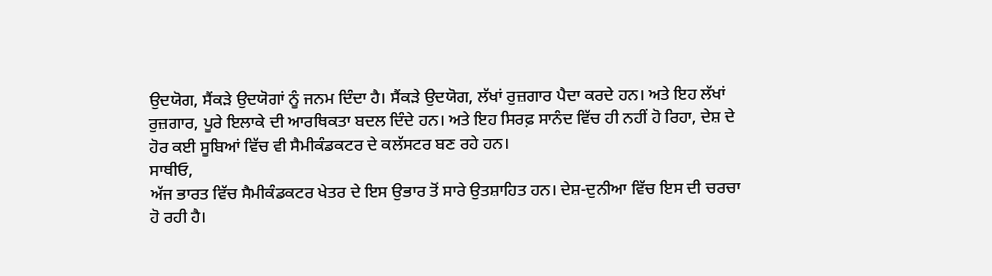ਉਦਯੋਗ, ਸੈਂਕੜੇ ਉਦਯੋਗਾਂ ਨੂੰ ਜਨਮ ਦਿੰਦਾ ਹੈ। ਸੈਂਕੜੇ ਉਦਯੋਗ, ਲੱਖਾਂ ਰੁਜ਼ਗਾਰ ਪੈਦਾ ਕਰਦੇ ਹਨ। ਅਤੇ ਇਹ ਲੱਖਾਂ ਰੁਜ਼ਗਾਰ, ਪੂਰੇ ਇਲਾਕੇ ਦੀ ਆਰਥਿਕਤਾ ਬਦਲ ਦਿੰਦੇ ਹਨ। ਅਤੇ ਇਹ ਸਿਰਫ਼ ਸਾਨੰਦ ਵਿੱਚ ਹੀ ਨਹੀਂ ਹੋ ਰਿਹਾ, ਦੇਸ਼ ਦੇ ਹੋਰ ਕਈ ਸੂਬਿਆਂ ਵਿੱਚ ਵੀ ਸੈਮੀਕੰਡਕਟਰ ਦੇ ਕਲੱਸਟਰ ਬਣ ਰਹੇ ਹਨ।
ਸਾਥੀਓ,
ਅੱਜ ਭਾਰਤ ਵਿੱਚ ਸੈਮੀਕੰਡਕਟਰ ਖੇਤਰ ਦੇ ਇਸ ਉਭਾਰ ਤੋਂ ਸਾਰੇ ਉਤਸ਼ਾਹਿਤ ਹਨ। ਦੇਸ਼-ਦੁਨੀਆ ਵਿੱਚ ਇਸ ਦੀ ਚਰਚਾ ਹੋ ਰਹੀ ਹੈ।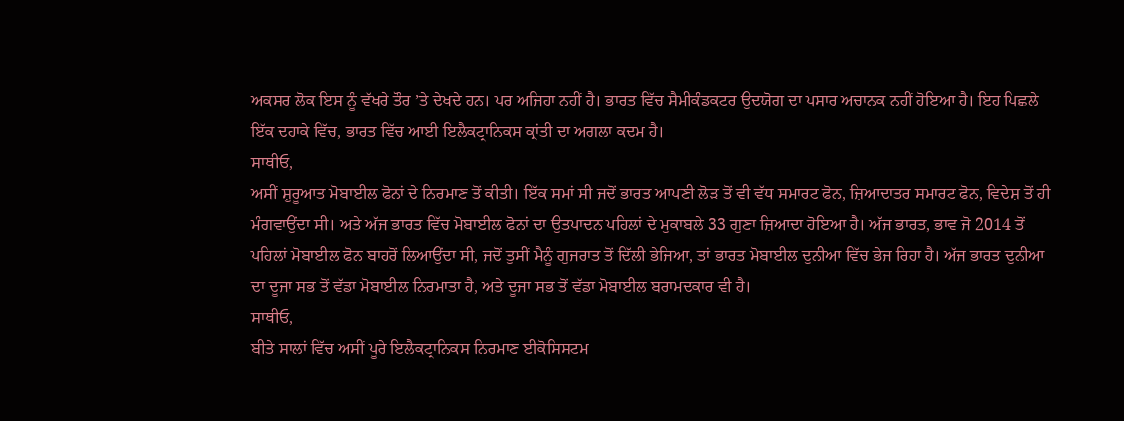ਅਕਸਰ ਲੋਕ ਇਸ ਨੂੰ ਵੱਖਰੇ ਤੌਰ ’ਤੇ ਦੇਖਦੇ ਹਨ। ਪਰ ਅਜਿਹਾ ਨਹੀਂ ਹੈ। ਭਾਰਤ ਵਿੱਚ ਸੈਮੀਕੰਡਕਟਰ ਉਦਯੋਗ ਦਾ ਪਸਾਰ ਅਚਾਨਕ ਨਹੀਂ ਹੋਇਆ ਹੈ। ਇਹ ਪਿਛਲੇ ਇੱਕ ਦਹਾਕੇ ਵਿੱਚ, ਭਾਰਤ ਵਿੱਚ ਆਈ ਇਲੈਕਟ੍ਰਾਨਿਕਸ ਕ੍ਰਾਂਤੀ ਦਾ ਅਗਲਾ ਕਦਮ ਹੈ।
ਸਾਥੀਓ,
ਅਸੀਂ ਸ਼ੁਰੂਆਤ ਮੋਬਾਈਲ ਫੋਨਾਂ ਦੇ ਨਿਰਮਾਣ ਤੋਂ ਕੀਤੀ। ਇੱਕ ਸਮਾਂ ਸੀ ਜਦੋਂ ਭਾਰਤ ਆਪਣੀ ਲੋੜ ਤੋਂ ਵੀ ਵੱਧ ਸਮਾਰਟ ਫੋਨ, ਜ਼ਿਆਦਾਤਰ ਸਮਾਰਟ ਫੋਨ, ਵਿਦੇਸ਼ ਤੋਂ ਹੀ ਮੰਗਵਾਉਂਦਾ ਸੀ। ਅਤੇ ਅੱਜ ਭਾਰਤ ਵਿੱਚ ਮੋਬਾਈਲ ਫੋਨਾਂ ਦਾ ਉਤਪਾਦਨ ਪਹਿਲਾਂ ਦੇ ਮੁਕਾਬਲੇ 33 ਗੁਣਾ ਜ਼ਿਆਦਾ ਹੋਇਆ ਹੈ। ਅੱਜ ਭਾਰਤ, ਭਾਵ ਜੋ 2014 ਤੋਂ ਪਹਿਲਾਂ ਮੋਬਾਈਲ ਫੋਨ ਬਾਹਰੋਂ ਲਿਆਉਂਦਾ ਸੀ, ਜਦੋਂ ਤੁਸੀਂ ਮੈਨੂੰ ਗੁਜਰਾਤ ਤੋਂ ਦਿੱਲੀ ਭੇਜਿਆ, ਤਾਂ ਭਾਰਤ ਮੋਬਾਈਲ ਦੁਨੀਆ ਵਿੱਚ ਭੇਜ ਰਿਹਾ ਹੈ। ਅੱਜ ਭਾਰਤ ਦੁਨੀਆ ਦਾ ਦੂਜਾ ਸਭ ਤੋਂ ਵੱਡਾ ਮੋਬਾਈਲ ਨਿਰਮਾਤਾ ਹੈ, ਅਤੇ ਦੂਜਾ ਸਭ ਤੋਂ ਵੱਡਾ ਮੋਬਾਈਲ ਬਰਾਮਦਕਾਰ ਵੀ ਹੈ।
ਸਾਥੀਓ,
ਬੀਤੇ ਸਾਲਾਂ ਵਿੱਚ ਅਸੀਂ ਪੂਰੇ ਇਲੈਕਟ੍ਰਾਨਿਕਸ ਨਿਰਮਾਣ ਈਕੋਸਿਸਟਮ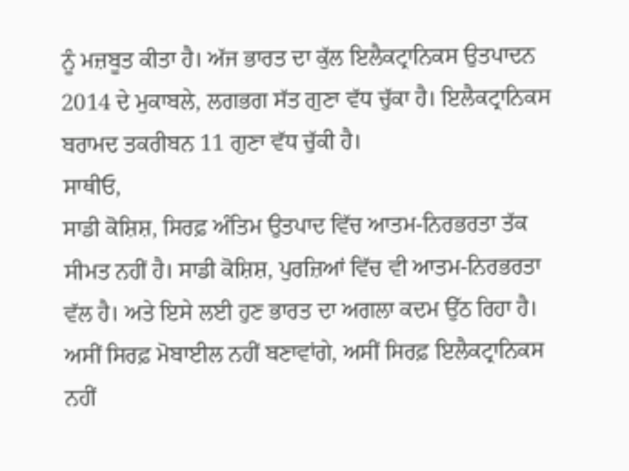ਨੂੰ ਮਜ਼ਬੂਤ ਕੀਤਾ ਹੈ। ਅੱਜ ਭਾਰਤ ਦਾ ਕੁੱਲ ਇਲੈਕਟ੍ਰਾਨਿਕਸ ਉਤਪਾਦਨ 2014 ਦੇ ਮੁਕਾਬਲੇ, ਲਗਭਗ ਸੱਤ ਗੁਣਾ ਵੱਧ ਚੁੱਕਾ ਹੈ। ਇਲੈਕਟ੍ਰਾਨਿਕਸ ਬਰਾਮਦ ਤਕਰੀਬਨ 11 ਗੁਣਾ ਵੱਧ ਚੁੱਕੀ ਹੈ।
ਸਾਥੀਓ,
ਸਾਡੀ ਕੋਸ਼ਿਸ਼, ਸਿਰਫ਼ ਅੰਤਿਮ ਉਤਪਾਦ ਵਿੱਚ ਆਤਮ-ਨਿਰਭਰਤਾ ਤੱਕ ਸੀਮਤ ਨਹੀਂ ਹੈ। ਸਾਡੀ ਕੋਸ਼ਿਸ਼, ਪੁਰਜ਼ਿਆਂ ਵਿੱਚ ਵੀ ਆਤਮ-ਨਿਰਭਰਤਾ ਵੱਲ ਹੈ। ਅਤੇ ਇਸੇ ਲਈ ਹੁਣ ਭਾਰਤ ਦਾ ਅਗਲਾ ਕਦਮ ਉੱਠ ਰਿਹਾ ਹੈ। ਅਸੀਂ ਸਿਰਫ਼ ਮੋਬਾਈਲ ਨਹੀਂ ਬਣਾਵਾਂਗੇ, ਅਸੀਂ ਸਿਰਫ਼ ਇਲੈਕਟ੍ਰਾਨਿਕਸ ਨਹੀਂ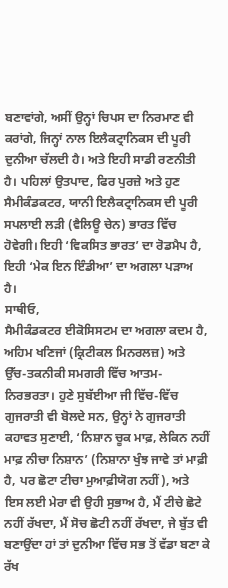ਬਣਾਵਾਂਗੇ, ਅਸੀਂ ਉਨ੍ਹਾਂ ਚਿਪਸ ਦਾ ਨਿਰਮਾਣ ਵੀ ਕਰਾਂਗੇ, ਜਿਨ੍ਹਾਂ ਨਾਲ ਇਲੈਕਟ੍ਰਾਨਿਕਸ ਦੀ ਪੂਰੀ ਦੁਨੀਆ ਚੱਲਦੀ ਹੈ। ਅਤੇ ਇਹੀ ਸਾਡੀ ਰਣਨੀਤੀ ਹੈ। ਪਹਿਲਾਂ ਉਤਪਾਦ, ਫਿਰ ਪੁਰਜ਼ੇ ਅਤੇ ਹੁਣ ਸੈਮੀਕੰਡਕਟਰ, ਯਾਨੀ ਇਲੈਕਟ੍ਰਾਨਿਕਸ ਦੀ ਪੂਰੀ ਸਪਲਾਈ ਲੜੀ (ਵੈਲਿਊ ਚੇਨ) ਭਾਰਤ ਵਿੱਚ ਹੋਵੇਗੀ। ਇਹੀ ‘ਵਿਕਸਿਤ ਭਾਰਤ’ ਦਾ ਰੋਡਮੈਪ ਹੈ, ਇਹੀ ‘ਮੇਕ ਇਨ ਇੰਡੀਆ’ ਦਾ ਅਗਲਾ ਪੜਾਅ ਹੈ।
ਸਾਥੀਓ,
ਸੈਮੀਕੰਡਕਟਰ ਈਕੋਸਿਸਟਮ ਦਾ ਅਗਲਾ ਕਦਮ ਹੈ, ਅਹਿਮ ਖਣਿਜਾਂ (ਕ੍ਰਿਟੀਕਲ ਮਿਨਰਲਜ਼) ਅਤੇ ਉੱਚ-ਤਕਨੀਕੀ ਸਮਗਰੀ ਵਿੱਚ ਆਤਮ-ਨਿਰਭਰਤਾ। ਹੁਣੇ ਸੁਬੱਈਆ ਜੀ ਵਿੱਚ-ਵਿੱਚ ਗੁਜਰਾਤੀ ਵੀ ਬੋਲਦੇ ਸਨ, ਉਨ੍ਹਾਂ ਨੇ ਗੁਜਰਾਤੀ ਕਹਾਵਤ ਸੁਣਾਈ, ‘ਨਿਸ਼ਾਨ ਚੂਕ ਮਾਫ਼, ਲੇਕਿਨ ਨਹੀਂ ਮਾਫ਼ ਨੀਚਾ ਨਿਸ਼ਾਨ’ (ਨਿਸ਼ਾਨਾ ਖੁੰਝ ਜਾਵੇ ਤਾਂ ਮਾਫ਼ੀ ਹੈ, ਪਰ ਛੋਟਾ ਟੀਚਾ ਮੁਆਫ਼ੀਯੋਗ ਨਹੀਂ), ਅਤੇ ਇਸ ਲਈ ਮੇਰਾ ਵੀ ਉਹੀ ਸੁਭਾਅ ਹੈ, ਮੈਂ ਟੀਚੇ ਛੋਟੇ ਨਹੀਂ ਰੱਖਦਾ, ਮੈਂ ਸੋਚ ਛੋਟੀ ਨਹੀਂ ਰੱਖਦਾ, ਜੇ ਬੁੱਤ ਵੀ ਬਣਾਉਂਦਾ ਹਾਂ ਤਾਂ ਦੁਨੀਆ ਵਿੱਚ ਸਭ ਤੋਂ ਵੱਡਾ ਬਣਾ ਕੇ ਰੱਖ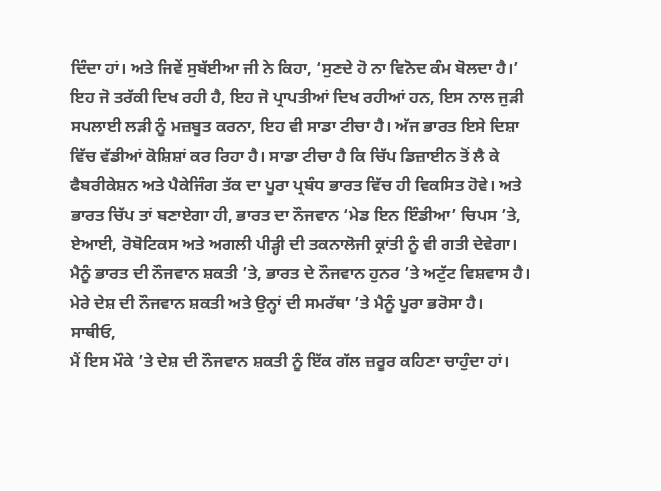ਦਿੰਦਾ ਹਾਂ। ਅਤੇ ਜਿਵੇਂ ਸੁਬੱਈਆ ਜੀ ਨੇ ਕਿਹਾ, ‘ਸੁਣਦੇ ਹੋ ਨਾ ਵਿਨੋਦ ਕੰਮ ਬੋਲਦਾ ਹੈ।’ ਇਹ ਜੋ ਤਰੱਕੀ ਦਿਖ ਰਹੀ ਹੈ, ਇਹ ਜੋ ਪ੍ਰਾਪਤੀਆਂ ਦਿਖ ਰਹੀਆਂ ਹਨ, ਇਸ ਨਾਲ ਜੁੜੀ ਸਪਲਾਈ ਲੜੀ ਨੂੰ ਮਜ਼ਬੂਤ ਕਰਨਾ, ਇਹ ਵੀ ਸਾਡਾ ਟੀਚਾ ਹੈ। ਅੱਜ ਭਾਰਤ ਇਸੇ ਦਿਸ਼ਾ ਵਿੱਚ ਵੱਡੀਆਂ ਕੋਸ਼ਿਸ਼ਾਂ ਕਰ ਰਿਹਾ ਹੈ। ਸਾਡਾ ਟੀਚਾ ਹੈ ਕਿ ਚਿੱਪ ਡਿਜ਼ਾਈਨ ਤੋਂ ਲੈ ਕੇ ਫੈਬਰੀਕੇਸ਼ਨ ਅਤੇ ਪੈਕੇਜਿੰਗ ਤੱਕ ਦਾ ਪੂਰਾ ਪ੍ਰਬੰਧ ਭਾਰਤ ਵਿੱਚ ਹੀ ਵਿਕਸਿਤ ਹੋਵੇ। ਅਤੇ ਭਾਰਤ ਚਿੱਪ ਤਾਂ ਬਣਾਏਗਾ ਹੀ, ਭਾਰਤ ਦਾ ਨੌਜਵਾਨ ‘ਮੇਡ ਇਨ ਇੰਡੀਆ’ ਚਿਪਸ ’ਤੇ, ਏਆਈ, ਰੋਬੋਟਿਕਸ ਅਤੇ ਅਗਲੀ ਪੀੜ੍ਹੀ ਦੀ ਤਕਨਾਲੋਜੀ ਕ੍ਰਾਂਤੀ ਨੂੰ ਵੀ ਗਤੀ ਦੇਵੇਗਾ। ਮੈਨੂੰ ਭਾਰਤ ਦੀ ਨੌਜਵਾਨ ਸ਼ਕਤੀ ’ਤੇ, ਭਾਰਤ ਦੇ ਨੌਜਵਾਨ ਹੁਨਰ ’ਤੇ ਅਟੁੱਟ ਵਿਸ਼ਵਾਸ ਹੈ। ਮੇਰੇ ਦੇਸ਼ ਦੀ ਨੌਜਵਾਨ ਸ਼ਕਤੀ ਅਤੇ ਉਨ੍ਹਾਂ ਦੀ ਸਮਰੱਥਾ ’ਤੇ ਮੈਨੂੰ ਪੂਰਾ ਭਰੋਸਾ ਹੈ।
ਸਾਥੀਓ,
ਮੈਂ ਇਸ ਮੌਕੇ ’ਤੇ ਦੇਸ਼ ਦੀ ਨੌਜਵਾਨ ਸ਼ਕਤੀ ਨੂੰ ਇੱਕ ਗੱਲ ਜ਼ਰੂਰ ਕਹਿਣਾ ਚਾਹੁੰਦਾ ਹਾਂ।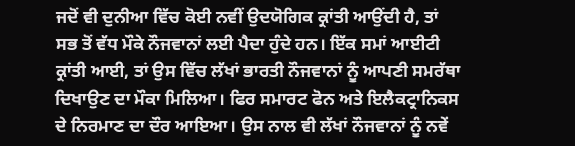ਜਦੋਂ ਵੀ ਦੁਨੀਆ ਵਿੱਚ ਕੋਈ ਨਵੀਂ ਉਦਯੋਗਿਕ ਕ੍ਰਾਂਤੀ ਆਉਂਦੀ ਹੈ, ਤਾਂ ਸਭ ਤੋਂ ਵੱਧ ਮੌਕੇ ਨੌਜਵਾਨਾਂ ਲਈ ਪੈਦਾ ਹੁੰਦੇ ਹਨ। ਇੱਕ ਸਮਾਂ ਆਈਟੀ ਕ੍ਰਾਂਤੀ ਆਈ, ਤਾਂ ਉਸ ਵਿੱਚ ਲੱਖਾਂ ਭਾਰਤੀ ਨੌਜਵਾਨਾਂ ਨੂੰ ਆਪਣੀ ਸਮਰੱਥਾ ਦਿਖਾਉਣ ਦਾ ਮੌਕਾ ਮਿਲਿਆ। ਫਿਰ ਸਮਾਰਟ ਫੋਨ ਅਤੇ ਇਲੈਕਟ੍ਰਾਨਿਕਸ ਦੇ ਨਿਰਮਾਣ ਦਾ ਦੌਰ ਆਇਆ। ਉਸ ਨਾਲ ਵੀ ਲੱਖਾਂ ਨੌਜਵਾਨਾਂ ਨੂੰ ਨਵੇਂ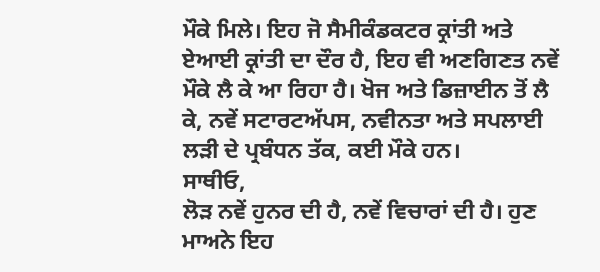ਮੌਕੇ ਮਿਲੇ। ਇਹ ਜੋ ਸੈਮੀਕੰਡਕਟਰ ਕ੍ਰਾਂਤੀ ਅਤੇ ਏਆਈ ਕ੍ਰਾਂਤੀ ਦਾ ਦੌਰ ਹੈ, ਇਹ ਵੀ ਅਣਗਿਣਤ ਨਵੇਂ ਮੌਕੇ ਲੈ ਕੇ ਆ ਰਿਹਾ ਹੈ। ਖੋਜ ਅਤੇ ਡਿਜ਼ਾਈਨ ਤੋਂ ਲੈ ਕੇ, ਨਵੇਂ ਸਟਾਰਟਅੱਪਸ, ਨਵੀਨਤਾ ਅਤੇ ਸਪਲਾਈ ਲੜੀ ਦੇ ਪ੍ਰਬੰਧਨ ਤੱਕ, ਕਈ ਮੌਕੇ ਹਨ।
ਸਾਥੀਓ,
ਲੋੜ ਨਵੇਂ ਹੁਨਰ ਦੀ ਹੈ, ਨਵੇਂ ਵਿਚਾਰਾਂ ਦੀ ਹੈ। ਹੁਣ ਮਾਅਨੇ ਇਹ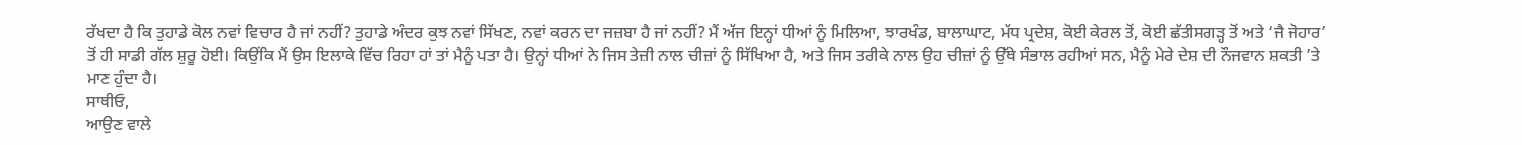ਰੱਖਦਾ ਹੈ ਕਿ ਤੁਹਾਡੇ ਕੋਲ ਨਵਾਂ ਵਿਚਾਰ ਹੈ ਜਾਂ ਨਹੀਂ? ਤੁਹਾਡੇ ਅੰਦਰ ਕੁਝ ਨਵਾਂ ਸਿੱਖਣ, ਨਵਾਂ ਕਰਨ ਦਾ ਜਜ਼ਬਾ ਹੈ ਜਾਂ ਨਹੀਂ? ਮੈਂ ਅੱਜ ਇਨ੍ਹਾਂ ਧੀਆਂ ਨੂੰ ਮਿਲਿਆ, ਝਾਰਖੰਡ, ਬਾਲਾਘਾਟ, ਮੱਧ ਪ੍ਰਦੇਸ਼, ਕੋਈ ਕੇਰਲ ਤੋਂ, ਕੋਈ ਛੱਤੀਸਗੜ੍ਹ ਤੋਂ ਅਤੇ ‘ਜੈ ਜੋਹਾਰ’ ਤੋਂ ਹੀ ਸਾਡੀ ਗੱਲ ਸ਼ੁਰੂ ਹੋਈ। ਕਿਉਂਕਿ ਮੈਂ ਉਸ ਇਲਾਕੇ ਵਿੱਚ ਰਿਹਾ ਹਾਂ ਤਾਂ ਮੈਨੂੰ ਪਤਾ ਹੈ। ਉਨ੍ਹਾਂ ਧੀਆਂ ਨੇ ਜਿਸ ਤੇਜ਼ੀ ਨਾਲ ਚੀਜ਼ਾਂ ਨੂੰ ਸਿੱਖਿਆ ਹੈ, ਅਤੇ ਜਿਸ ਤਰੀਕੇ ਨਾਲ ਉਹ ਚੀਜ਼ਾਂ ਨੂੰ ਉੱਥੇ ਸੰਭਾਲ ਰਹੀਆਂ ਸਨ, ਮੈਨੂੰ ਮੇਰੇ ਦੇਸ਼ ਦੀ ਨੌਜਵਾਨ ਸ਼ਕਤੀ ’ਤੇ ਮਾਣ ਹੁੰਦਾ ਹੈ।
ਸਾਥੀਓ,
ਆਉਣ ਵਾਲੇ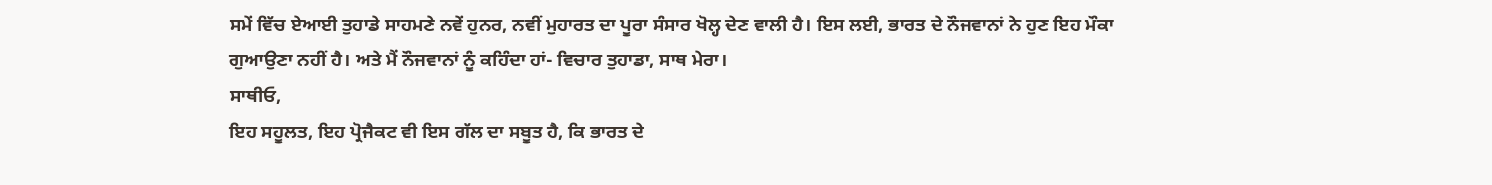ਸਮੇਂ ਵਿੱਚ ਏਆਈ ਤੁਹਾਡੇ ਸਾਹਮਣੇ ਨਵੇਂ ਹੁਨਰ, ਨਵੀਂ ਮੁਹਾਰਤ ਦਾ ਪੂਰਾ ਸੰਸਾਰ ਖੋਲ੍ਹ ਦੇਣ ਵਾਲੀ ਹੈ। ਇਸ ਲਈ, ਭਾਰਤ ਦੇ ਨੌਜਵਾਨਾਂ ਨੇ ਹੁਣ ਇਹ ਮੌਕਾ ਗੁਆਉਣਾ ਨਹੀਂ ਹੈ। ਅਤੇ ਮੈਂ ਨੌਜਵਾਨਾਂ ਨੂੰ ਕਹਿੰਦਾ ਹਾਂ- ਵਿਚਾਰ ਤੁਹਾਡਾ, ਸਾਥ ਮੇਰਾ।
ਸਾਥੀਓ,
ਇਹ ਸਹੂਲਤ, ਇਹ ਪ੍ਰੋਜੈਕਟ ਵੀ ਇਸ ਗੱਲ ਦਾ ਸਬੂਤ ਹੈ, ਕਿ ਭਾਰਤ ਦੇ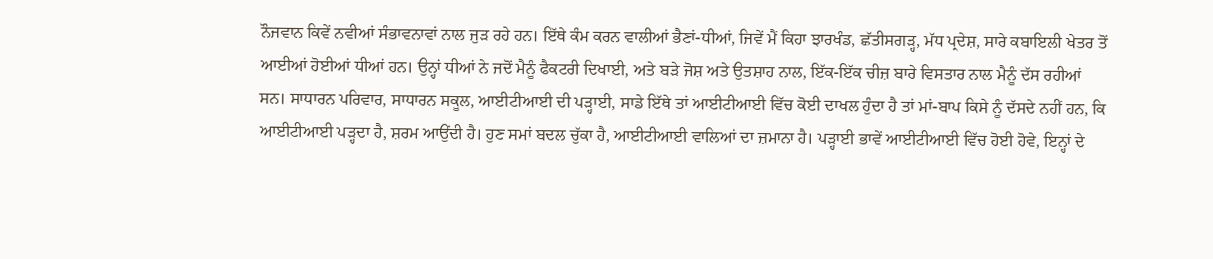ਨੌਜਵਾਨ ਕਿਵੇਂ ਨਵੀਆਂ ਸੰਭਾਵਨਾਵਾਂ ਨਾਲ ਜੁੜ ਰਹੇ ਹਨ। ਇੱਥੇ ਕੰਮ ਕਰਨ ਵਾਲੀਆਂ ਭੈਣਾਂ-ਧੀਆਂ, ਜਿਵੇਂ ਮੈਂ ਕਿਹਾ ਝਾਰਖੰਡ, ਛੱਤੀਸਗੜ੍ਹ, ਮੱਧ ਪ੍ਰਦੇਸ਼, ਸਾਰੇ ਕਬਾਇਲੀ ਖੇਤਰ ਤੋਂ ਆਈਆਂ ਹੋਈਆਂ ਧੀਆਂ ਹਨ। ਉਨ੍ਹਾਂ ਧੀਆਂ ਨੇ ਜਦੋਂ ਮੈਨੂੰ ਫੈਕਟਰੀ ਦਿਖਾਈ, ਅਤੇ ਬੜੇ ਜੋਸ਼ ਅਤੇ ਉਤਸ਼ਾਹ ਨਾਲ, ਇੱਕ-ਇੱਕ ਚੀਜ਼ ਬਾਰੇ ਵਿਸਤਾਰ ਨਾਲ ਮੈਨੂੰ ਦੱਸ ਰਹੀਆਂ ਸਨ। ਸਾਧਾਰਨ ਪਰਿਵਾਰ, ਸਾਧਾਰਨ ਸਕੂਲ, ਆਈਟੀਆਈ ਦੀ ਪੜ੍ਹਾਈ, ਸਾਡੇ ਇੱਥੇ ਤਾਂ ਆਈਟੀਆਈ ਵਿੱਚ ਕੋਈ ਦਾਖਲ ਹੁੰਦਾ ਹੈ ਤਾਂ ਮਾਂ-ਬਾਪ ਕਿਸੇ ਨੂੰ ਦੱਸਦੇ ਨਹੀਂ ਹਨ, ਕਿ ਆਈਟੀਆਈ ਪੜ੍ਹਦਾ ਹੈ, ਸ਼ਰਮ ਆਉਂਦੀ ਹੈ। ਹੁਣ ਸਮਾਂ ਬਦਲ ਚੁੱਕਾ ਹੈ, ਆਈਟੀਆਈ ਵਾਲਿਆਂ ਦਾ ਜ਼ਮਾਨਾ ਹੈ। ਪੜ੍ਹਾਈ ਭਾਵੇਂ ਆਈਟੀਆਈ ਵਿੱਚ ਹੋਈ ਹੋਵੇ, ਇਨ੍ਹਾਂ ਦੇ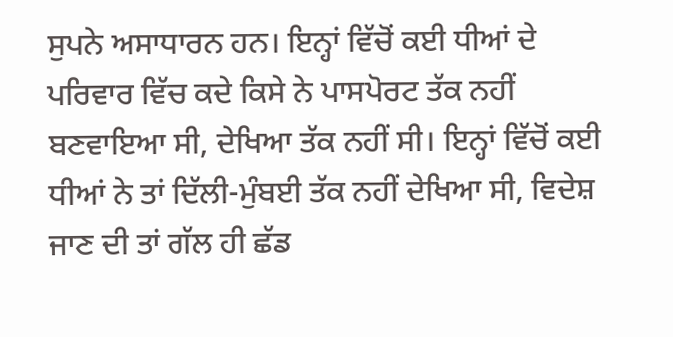ਸੁਪਨੇ ਅਸਾਧਾਰਨ ਹਨ। ਇਨ੍ਹਾਂ ਵਿੱਚੋਂ ਕਈ ਧੀਆਂ ਦੇ ਪਰਿਵਾਰ ਵਿੱਚ ਕਦੇ ਕਿਸੇ ਨੇ ਪਾਸਪੋਰਟ ਤੱਕ ਨਹੀਂ ਬਣਵਾਇਆ ਸੀ, ਦੇਖਿਆ ਤੱਕ ਨਹੀਂ ਸੀ। ਇਨ੍ਹਾਂ ਵਿੱਚੋਂ ਕਈ ਧੀਆਂ ਨੇ ਤਾਂ ਦਿੱਲੀ-ਮੁੰਬਈ ਤੱਕ ਨਹੀਂ ਦੇਖਿਆ ਸੀ, ਵਿਦੇਸ਼ ਜਾਣ ਦੀ ਤਾਂ ਗੱਲ ਹੀ ਛੱਡ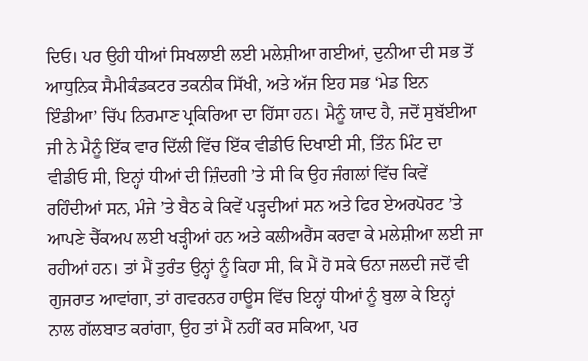ਦਿਓ। ਪਰ ਉਹੀ ਧੀਆਂ ਸਿਖਲਾਈ ਲਈ ਮਲੇਸ਼ੀਆ ਗਈਆਂ, ਦੁਨੀਆ ਦੀ ਸਭ ਤੋਂ ਆਧੁਨਿਕ ਸੈਮੀਕੰਡਕਟਰ ਤਕਨੀਕ ਸਿੱਖੀ, ਅਤੇ ਅੱਜ ਇਹ ਸਭ ‘ਮੇਡ ਇਨ ਇੰਡੀਆ’ ਚਿੱਪ ਨਿਰਮਾਣ ਪ੍ਰਕਿਰਿਆ ਦਾ ਹਿੱਸਾ ਹਨ। ਮੈਨੂੰ ਯਾਦ ਹੈ, ਜਦੋਂ ਸੁਬੱਈਆ ਜੀ ਨੇ ਮੈਨੂੰ ਇੱਕ ਵਾਰ ਦਿੱਲੀ ਵਿੱਚ ਇੱਕ ਵੀਡੀਓ ਦਿਖਾਈ ਸੀ, ਤਿੰਨ ਮਿੰਟ ਦਾ ਵੀਡੀਓ ਸੀ, ਇਨ੍ਹਾਂ ਧੀਆਂ ਦੀ ਜ਼ਿੰਦਗੀ ’ਤੇ ਸੀ ਕਿ ਉਹ ਜੰਗਲਾਂ ਵਿੱਚ ਕਿਵੇਂ ਰਹਿੰਦੀਆਂ ਸਨ, ਮੰਜੇ ’ਤੇ ਬੈਠ ਕੇ ਕਿਵੇਂ ਪੜ੍ਹਦੀਆਂ ਸਨ ਅਤੇ ਫਿਰ ਏਅਰਪੋਰਟ ’ਤੇ ਆਪਣੇ ਚੈੱਕਅਪ ਲਈ ਖੜ੍ਹੀਆਂ ਹਨ ਅਤੇ ਕਲੀਅਰੈਂਸ ਕਰਵਾ ਕੇ ਮਲੇਸ਼ੀਆ ਲਈ ਜਾ ਰਹੀਆਂ ਹਨ। ਤਾਂ ਮੈਂ ਤੁਰੰਤ ਉਨ੍ਹਾਂ ਨੂੰ ਕਿਹਾ ਸੀ, ਕਿ ਮੈਂ ਹੋ ਸਕੇ ਓਨਾ ਜਲਦੀ ਜਦੋਂ ਵੀ ਗੁਜਰਾਤ ਆਵਾਂਗਾ, ਤਾਂ ਗਵਰਨਰ ਹਾਊਸ ਵਿੱਚ ਇਨ੍ਹਾਂ ਧੀਆਂ ਨੂੰ ਬੁਲਾ ਕੇ ਇਨ੍ਹਾਂ ਨਾਲ ਗੱਲਬਾਤ ਕਰਾਂਗਾ, ਉਹ ਤਾਂ ਮੈਂ ਨਹੀਂ ਕਰ ਸਕਿਆ, ਪਰ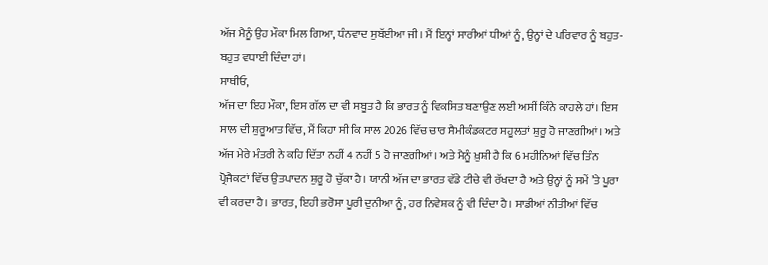ਅੱਜ ਮੈਨੂੰ ਉਹ ਮੌਕਾ ਮਿਲ ਗਿਆ, ਧੰਨਵਾਦ ਸੁਬੱਈਆ ਜੀ। ਮੈਂ ਇਨ੍ਹਾਂ ਸਾਰੀਆਂ ਧੀਆਂ ਨੂੰ, ਉਨ੍ਹਾਂ ਦੇ ਪਰਿਵਾਰ ਨੂੰ ਬਹੁਤ-ਬਹੁਤ ਵਧਾਈ ਦਿੰਦਾ ਹਾਂ।
ਸਾਥੀਓ,
ਅੱਜ ਦਾ ਇਹ ਮੌਕਾ, ਇਸ ਗੱਲ ਦਾ ਵੀ ਸਬੂਤ ਹੈ ਕਿ ਭਾਰਤ ਨੂੰ ਵਿਕਸਿਤ ਬਣਾਉਣ ਲਈ ਅਸੀਂ ਕਿੰਨੇ ਕਾਹਲੇ ਹਾਂ। ਇਸ ਸਾਲ ਦੀ ਸ਼ੁਰੂਆਤ ਵਿੱਚ, ਮੈਂ ਕਿਹਾ ਸੀ ਕਿ ਸਾਲ 2026 ਵਿੱਚ ਚਾਰ ਸੈਮੀਕੰਡਕਟਰ ਸਹੂਲਤਾਂ ਸ਼ੁਰੂ ਹੋ ਜਾਣਗੀਆਂ। ਅਤੇ ਅੱਜ ਮੇਰੇ ਮੰਤਰੀ ਨੇ ਕਹਿ ਦਿੱਤਾ ਨਹੀਂ 4 ਨਹੀਂ 5 ਹੋ ਜਾਣਗੀਆਂ। ਅਤੇ ਮੈਨੂੰ ਖ਼ੁਸ਼ੀ ਹੈ ਕਿ 6 ਮਹੀਨਿਆਂ ਵਿੱਚ ਤਿੰਨ ਪ੍ਰੋਜੈਕਟਾਂ ਵਿੱਚ ਉਤਪਾਦਨ ਸ਼ੁਰੂ ਹੋ ਚੁੱਕਾ ਹੈ। ਯਾਨੀ ਅੱਜ ਦਾ ਭਾਰਤ ਵੱਡੇ ਟੀਚੇ ਵੀ ਰੱਖਦਾ ਹੈ ਅਤੇ ਉਨ੍ਹਾਂ ਨੂੰ ਸਮੇਂ ’ਤੇ ਪੂਰਾ ਵੀ ਕਰਦਾ ਹੈ। ਭਾਰਤ, ਇਹੀ ਭਰੋਸਾ ਪੂਰੀ ਦੁਨੀਆ ਨੂੰ, ਹਰ ਨਿਵੇਸ਼ਕ ਨੂੰ ਵੀ ਦਿੰਦਾ ਹੈ। ਸਾਡੀਆਂ ਨੀਤੀਆਂ ਵਿੱਚ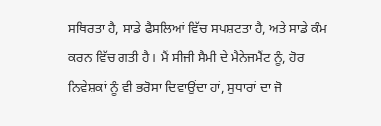ਸਥਿਰਤਾ ਹੈ, ਸਾਡੇ ਫੈਸਲਿਆਂ ਵਿੱਚ ਸਪਸ਼ਟਤਾ ਹੈ, ਅਤੇ ਸਾਡੇ ਕੰਮ ਕਰਨ ਵਿੱਚ ਗਤੀ ਹੈ। ਮੈਂ ਸੀਜੀ ਸੈਮੀ ਦੇ ਮੈਨੇਜਮੈਂਟ ਨੂੰ, ਹੋਰ ਨਿਵੇਸ਼ਕਾਂ ਨੂੰ ਵੀ ਭਰੋਸਾ ਦਿਵਾਉਂਦਾ ਹਾਂ, ਸੁਧਾਰਾਂ ਦਾ ਜੋ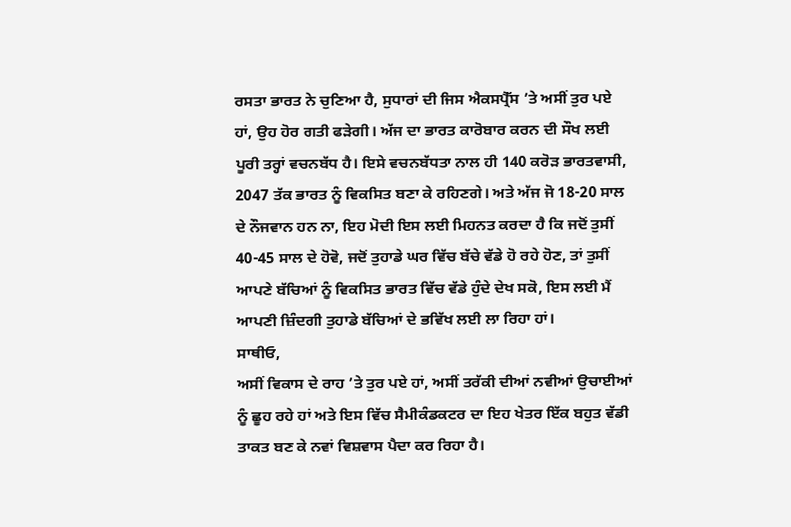ਰਸਤਾ ਭਾਰਤ ਨੇ ਚੁਣਿਆ ਹੈ, ਸੁਧਾਰਾਂ ਦੀ ਜਿਸ ਐਕਸਪ੍ਰੈੱਸ ’ਤੇ ਅਸੀਂ ਤੁਰ ਪਏ ਹਾਂ, ਉਹ ਹੋਰ ਗਤੀ ਫੜੇਗੀ। ਅੱਜ ਦਾ ਭਾਰਤ ਕਾਰੋਬਾਰ ਕਰਨ ਦੀ ਸੌਖ ਲਈ ਪੂਰੀ ਤਰ੍ਹਾਂ ਵਚਨਬੱਧ ਹੈ। ਇਸੇ ਵਚਨਬੱਧਤਾ ਨਾਲ ਹੀ 140 ਕਰੋੜ ਭਾਰਤਵਾਸੀ, 2047 ਤੱਕ ਭਾਰਤ ਨੂੰ ਵਿਕਸਿਤ ਬਣਾ ਕੇ ਰਹਿਣਗੇ। ਅਤੇ ਅੱਜ ਜੋ 18-20 ਸਾਲ ਦੇ ਨੌਜਵਾਨ ਹਨ ਨਾ, ਇਹ ਮੋਦੀ ਇਸ ਲਈ ਮਿਹਨਤ ਕਰਦਾ ਹੈ ਕਿ ਜਦੋਂ ਤੁਸੀਂ 40-45 ਸਾਲ ਦੇ ਹੋਵੋ, ਜਦੋਂ ਤੁਹਾਡੇ ਘਰ ਵਿੱਚ ਬੱਚੇ ਵੱਡੇ ਹੋ ਰਹੇ ਹੋਣ, ਤਾਂ ਤੁਸੀਂ ਆਪਣੇ ਬੱਚਿਆਂ ਨੂੰ ਵਿਕਸਿਤ ਭਾਰਤ ਵਿੱਚ ਵੱਡੇ ਹੁੰਦੇ ਦੇਖ ਸਕੋ, ਇਸ ਲਈ ਮੈਂ ਆਪਣੀ ਜ਼ਿੰਦਗੀ ਤੁਹਾਡੇ ਬੱਚਿਆਂ ਦੇ ਭਵਿੱਖ ਲਈ ਲਾ ਰਿਹਾ ਹਾਂ।
ਸਾਥੀਓ,
ਅਸੀਂ ਵਿਕਾਸ ਦੇ ਰਾਹ ’ਤੇ ਤੁਰ ਪਏ ਹਾਂ, ਅਸੀਂ ਤਰੱਕੀ ਦੀਆਂ ਨਵੀਆਂ ਉਚਾਈਆਂ ਨੂੰ ਛੂਹ ਰਹੇ ਹਾਂ ਅਤੇ ਇਸ ਵਿੱਚ ਸੈਮੀਕੰਡਕਟਰ ਦਾ ਇਹ ਖੇਤਰ ਇੱਕ ਬਹੁਤ ਵੱਡੀ ਤਾਕਤ ਬਣ ਕੇ ਨਵਾਂ ਵਿਸ਼ਵਾਸ ਪੈਦਾ ਕਰ ਰਿਹਾ ਹੈ।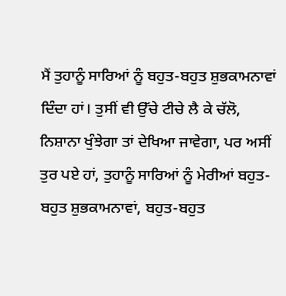ਮੈਂ ਤੁਹਾਨੂੰ ਸਾਰਿਆਂ ਨੂੰ ਬਹੁਤ-ਬਹੁਤ ਸ਼ੁਭਕਾਮਨਾਵਾਂ ਦਿੰਦਾ ਹਾਂ। ਤੁਸੀਂ ਵੀ ਉੱਚੇ ਟੀਚੇ ਲੈ ਕੇ ਚੱਲੋ, ਨਿਸ਼ਾਨਾ ਖੁੰਝੇਗਾ ਤਾਂ ਦੇਖਿਆ ਜਾਵੇਗਾ, ਪਰ ਅਸੀਂ ਤੁਰ ਪਏ ਹਾਂ, ਤੁਹਾਨੂੰ ਸਾਰਿਆਂ ਨੂੰ ਮੇਰੀਆਂ ਬਹੁਤ-ਬਹੁਤ ਸ਼ੁਭਕਾਮਨਾਵਾਂ, ਬਹੁਤ-ਬਹੁਤ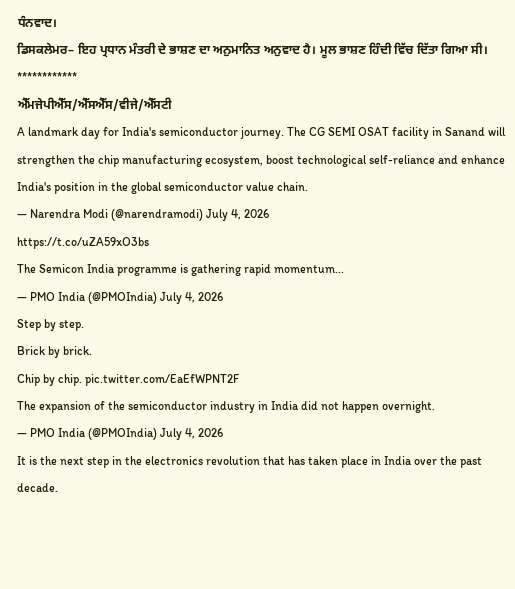ਧੰਨਵਾਦ।
ਡਿਸਕਲੇਮਰ– ਇਹ ਪ੍ਰਧਾਨ ਮੰਤਰੀ ਦੇ ਭਾਸ਼ਣ ਦਾ ਅਨੁਮਾਨਿਤ ਅਨੁਵਾਦ ਹੈ। ਮੂਲ ਭਾਸ਼ਣ ਹਿੰਦੀ ਵਿੱਚ ਦਿੱਤਾ ਗਿਆ ਸੀ।
************
ਐੱਮਜੇਪੀਐੱਸ/ਐੱਸਐੱਸ/ਵੀਜੇ/ਐੱਸਟੀ
A landmark day for India's semiconductor journey. The CG SEMI OSAT facility in Sanand will strengthen the chip manufacturing ecosystem, boost technological self-reliance and enhance India's position in the global semiconductor value chain.
— Narendra Modi (@narendramodi) July 4, 2026
https://t.co/uZA59xO3bs
The Semicon India programme is gathering rapid momentum...
— PMO India (@PMOIndia) July 4, 2026
Step by step.
Brick by brick.
Chip by chip. pic.twitter.com/EaEfWPNT2F
The expansion of the semiconductor industry in India did not happen overnight.
— PMO India (@PMOIndia) July 4, 2026
It is the next step in the electronics revolution that has taken place in India over the past decade.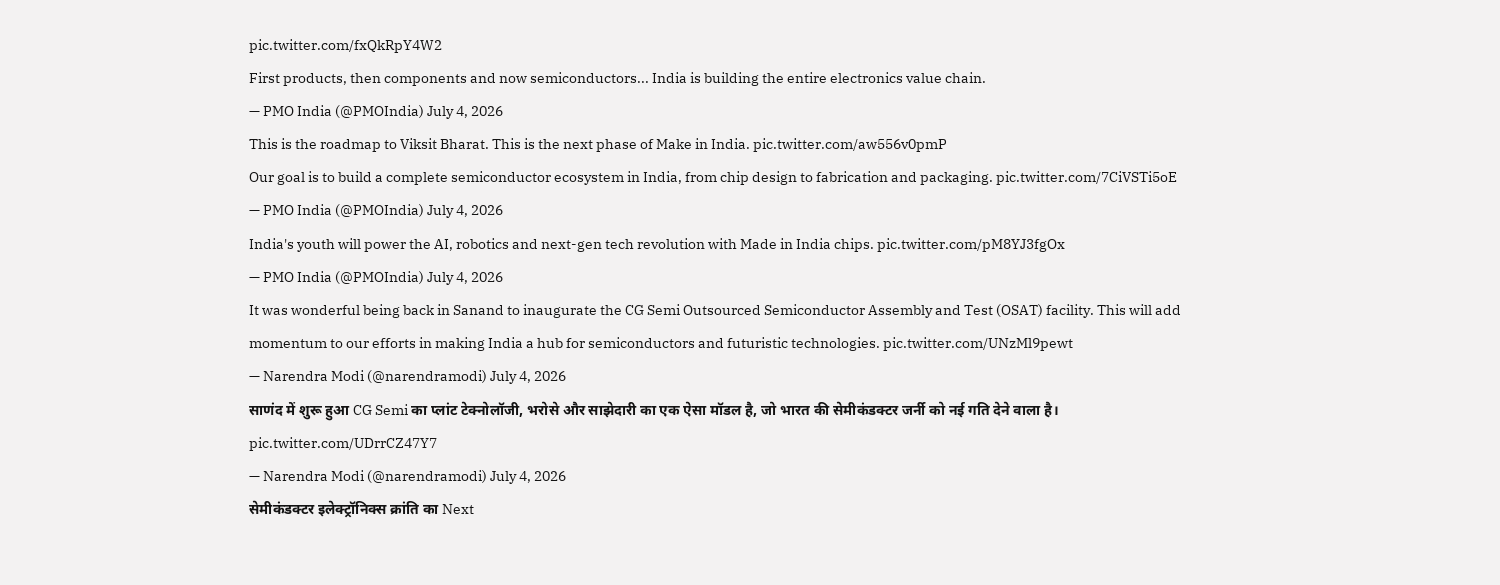pic.twitter.com/fxQkRpY4W2
First products, then components and now semiconductors... India is building the entire electronics value chain.
— PMO India (@PMOIndia) July 4, 2026
This is the roadmap to Viksit Bharat. This is the next phase of Make in India. pic.twitter.com/aw556v0pmP
Our goal is to build a complete semiconductor ecosystem in India, from chip design to fabrication and packaging. pic.twitter.com/7CiVSTi5oE
— PMO India (@PMOIndia) July 4, 2026
India's youth will power the AI, robotics and next-gen tech revolution with Made in India chips. pic.twitter.com/pM8YJ3fgOx
— PMO India (@PMOIndia) July 4, 2026
It was wonderful being back in Sanand to inaugurate the CG Semi Outsourced Semiconductor Assembly and Test (OSAT) facility. This will add momentum to our efforts in making India a hub for semiconductors and futuristic technologies. pic.twitter.com/UNzMl9pewt
— Narendra Modi (@narendramodi) July 4, 2026
साणंद में शुरू हुआ CG Semi का प्लांट टेक्नोलॉजी, भरोसे और साझेदारी का एक ऐसा मॉडल है, जो भारत की सेमीकंडक्टर जर्नी को नई गति देने वाला है। pic.twitter.com/UDrrCZ47Y7
— Narendra Modi (@narendramodi) July 4, 2026
सेमीकंडक्टर इलेक्ट्रॉनिक्स क्रांति का Next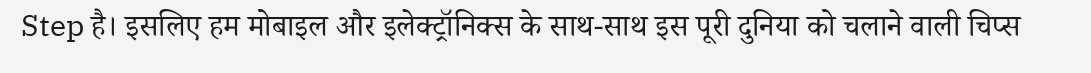Step है। इसलिए हम मोबाइल और इलेक्ट्रॉनिक्स के साथ-साथ इस पूरी दुनिया को चलाने वाली चिप्स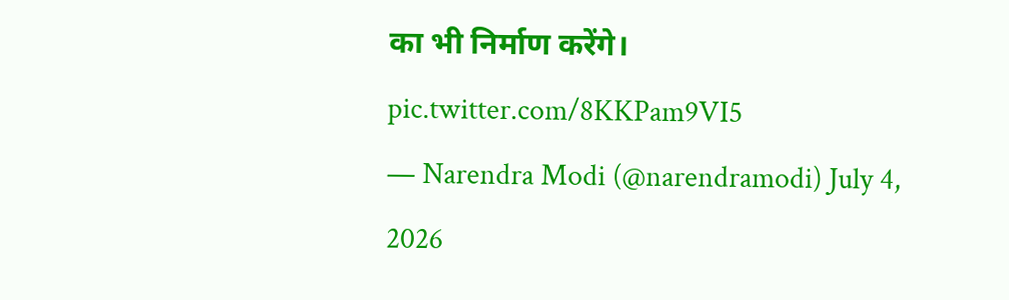का भी निर्माण करेंगे। pic.twitter.com/8KKPam9VI5
— Narendra Modi (@narendramodi) July 4, 2026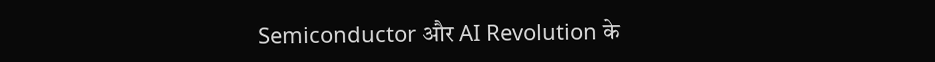Semiconductor और AI Revolution के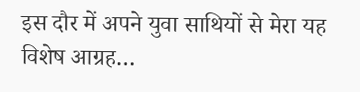इस दौर में अपने युवा साथियों से मेरा यह विशेष आग्रह…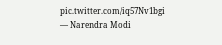pic.twitter.com/iq57Nv1bgi
— Narendra Modi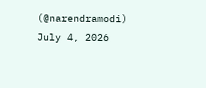(@narendramodi) July 4, 2026